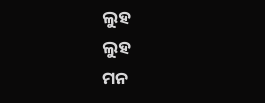ଲୁହ
ଲୁହ
ମନ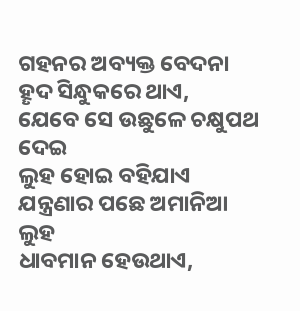ଗହନର ଅବ୍ୟକ୍ତ ବେଦନା
ହୄଦ ସିନ୍ଧୁକରେ ଥାଏ,
ଯେବେ ସେ ଉଛୁଳେ ଚକ୍ଷୁପଥ ଦେଇ
ଲୁହ ହୋଇ ବହିଯାଏ
ଯନ୍ତ୍ରଣାର ପଛେ ଅମାନିଆ ଲୁହ
ଧାବମାନ ହେଉଥାଏ,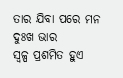ତାର ଯିବା ପରେ ମନ ଦୁଃଖ ଭାର
ସ୍ବଳ୍ପ ପ୍ରଶମିତ ହୁଏ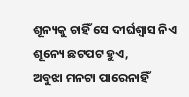ଶୂନ୍ୟକୁ ଚାହିଁ ସେ ଦୀର୍ଘଶ୍ଵାସ ନିଏ
ଶୂନ୍ୟେ ଛଟପଟ ହୁଏ,
ଅବୁଝା ମନଟା ପାରେନାହିଁ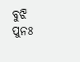ବୁଝି
ପୁନଃ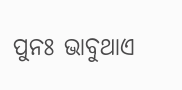ପୁନଃ ଭାବୁଥାଏ